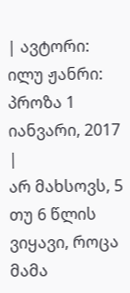| ავტორი: ილუ ჟანრი: პროზა 1 იანვარი, 2017 |
არ მახსოვს, 5 თუ 6 წლის ვიყავი, როცა მამა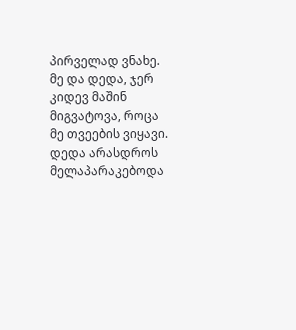პირველად ვნახე. მე და დედა, ჯერ კიდევ მაშინ მიგვატოვა, როცა მე თვეების ვიყავი. დედა არასდროს მელაპარაკებოდა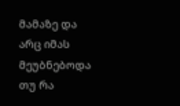მამაზე და არც იმას მეუბნებოდა თუ რა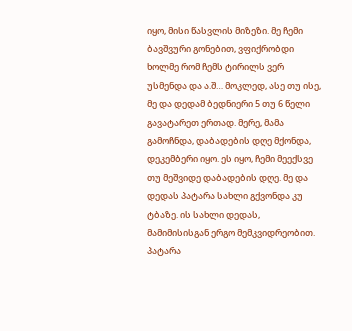იყო, მისი წასვლის მიზეზი. მე ჩემი ბავშვური გონებით, ვფიქრობდი ხოლმე რომ ჩემს ტირილს ვერ უსმენდა და ა.შ… მოკლედ, ასე თუ ისე, მე და დედამ ბედნიერი 5 თუ 6 წელი გავატარეთ ერთად. მერე, მამა გამოჩნდა, დაბადების დღე მქონდა, დეკემბერი იყო. ეს იყო, ჩემი მეექსვე თუ მეშვიდე დაბადების დღე. მე და დედას პატარა სახლი გქვონდა კუ ტბაზე. ის სახლი დედას, მამიმისისგან ერგო მემკვიდრეობით. პატარა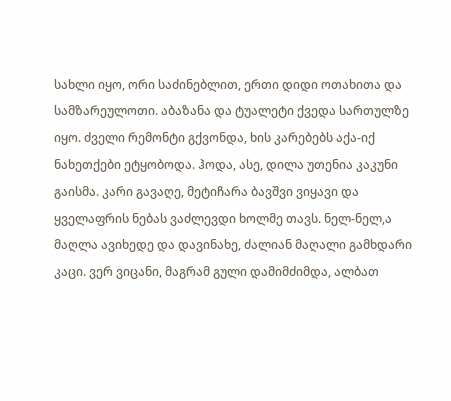სახლი იყო, ორი საძინებლით, ერთი დიდი ოთახითა და სამზარეულოთი. აბაზანა და ტუალეტი ქვედა სართულზე იყო. ძველი რემონტი გქვონდა, ხის კარებებს აქა-იქ ნახეთქები ეტყობოდა. ჰოდა, ასე, დილა უთენია კაკუნი გაისმა. კარი გავაღე, მეტიჩარა ბავშვი ვიყავი და ყველაფრის ნებას ვაძლევდი ხოლმე თავს. ნელ-ნელ,ა მაღლა ავიხედე და დავინახე, ძალიან მაღალი გამხდარი კაცი. ვერ ვიცანი, მაგრამ გული დამიმძიმდა, ალბათ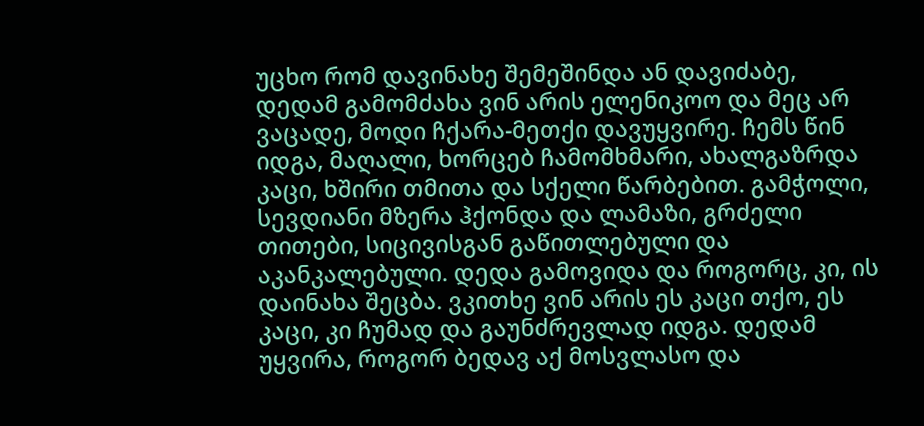უცხო რომ დავინახე შემეშინდა ან დავიძაბე, დედამ გამომძახა ვინ არის ელენიკოო და მეც არ ვაცადე, მოდი ჩქარა-მეთქი დავუყვირე. ჩემს წინ იდგა, მაღალი, ხორცებ ჩამომხმარი, ახალგაზრდა კაცი, ხშირი თმითა და სქელი წარბებით. გამჭოლი, სევდიანი მზერა ჰქონდა და ლამაზი, გრძელი თითები, სიცივისგან გაწითლებული და აკანკალებული. დედა გამოვიდა და როგორც, კი, ის დაინახა შეცბა. ვკითხე ვინ არის ეს კაცი თქო, ეს კაცი, კი ჩუმად და გაუნძრევლად იდგა. დედამ უყვირა, როგორ ბედავ აქ მოსვლასო და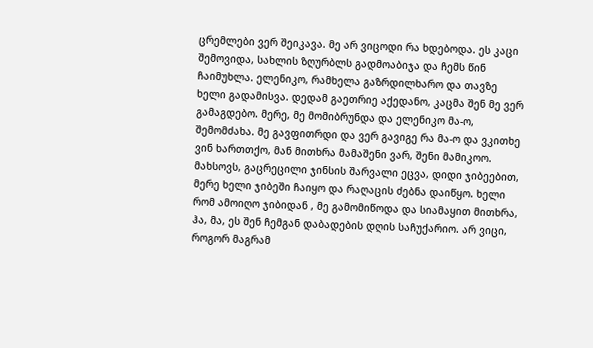ცრემლები ვერ შეიკავა. მე არ ვიცოდი რა ხდებოდა. ეს კაცი შემოვიდა, სახლის ზღურბლს გადმოაბიჯა და ჩემს წინ ჩაიმუხლა. ელენიკო, რამხელა გაზრდილხარო და თავზე ხელი გადამისვა. დედამ გაეთრიე აქედანო, კაცმა შენ მე ვერ გამაგდებო. მერე, მე მომიბრუნდა და ელენიკო მა-ო, შემომძახა. მე გავფითრდი და ვერ გავიგე რა მა-ო და ვკითხე ვინ ხართთქო, მან მითხრა მამაშენი ვარ, შენი მამიკოო. მახსოვს, გაცრეცილი ჯინსის შარვალი ეცვა, დიდი ჯიბეებით, მერე ხელი ჯიბეში ჩაიყო და რაღაცის ძებნა დაიწყო. ხელი რომ ამოიღო ჯიბიდან , მე გამომიწოდა და სიამაყით მითხრა, ჰა, მა, ეს შენ ჩემგან დაბადების დღის საჩუქარიო. არ ვიცი, როგორ მაგრამ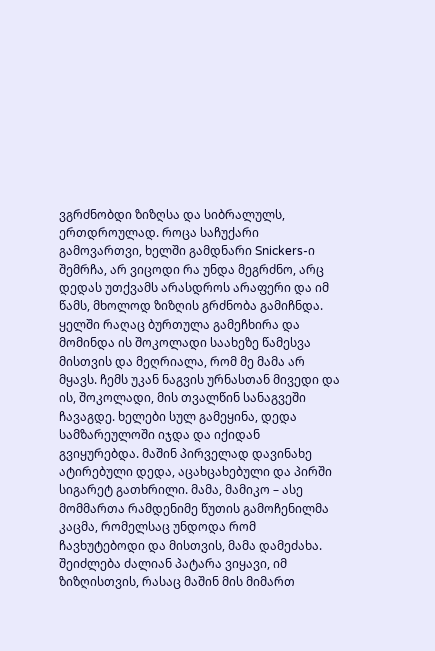ვგრძნობდი ზიზღსა და სიბრალულს, ერთდროულად. როცა საჩუქარი გამოვართვი, ხელში გამდნარი Snickers-ი შემრჩა, არ ვიცოდი რა უნდა მეგრძნო, არც დედას უთქვამს არასდროს არაფერი და იმ წამს, მხოლოდ ზიზღის გრძნობა გამიჩნდა. ყელში რაღაც ბურთულა გამეჩხირა და მომინდა ის შოკოლადი საახეზე წამესვა მისთვის და მეღრიალა, რომ მე მამა არ მყავს. ჩემს უკან ნაგვის ურნასთან მივედი და ის, შოკოლადი, მის თვალწინ სანაგვეში ჩავაგდე. ხელები სულ გამეყინა, დედა სამზარეულოში იჯდა და იქიდან გვიყურებდა. მაშინ პირველად დავინახე ატირებული დედა, აცახცახებული და პირში სიგარეტ გათხრილი. მამა, მამიკო – ასე მომმართა რამდენიმე წუთის გამოჩენილმა კაცმა, რომელსაც უნდოდა რომ ჩავხუტებოდი და მისთვის, მამა დამეძახა. შეიძლება ძალიან პატარა ვიყავი, იმ ზიზღისთვის, რასაც მაშინ მის მიმართ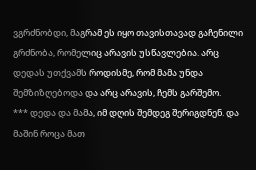ვგრძნობდი, მაგრამ ეს იყო თავისთავად გაჩენილი გრძნობა, რომელიც არავის უსწავლებია. არც დედას უთქვამს როდისმე, რომ მამა უნდა შემზიზღებოდა და არც არავის, ჩემს გარშემო.
*** დედა და მამა, იმ დღის შემდეგ შერიგდნენ. და მაშინ როცა მათ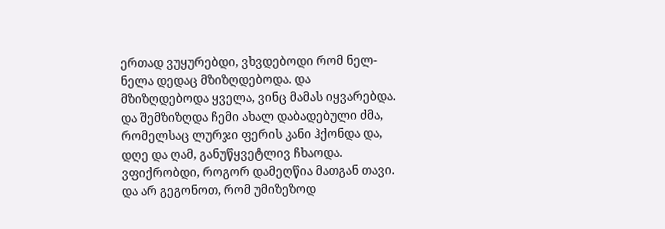ერთად ვუყურებდი, ვხვდებოდი რომ ნელ-ნელა დედაც მზიზღდებოდა. და მზიზღდებოდა ყველა, ვინც მამას იყვარებდა. და შემზიზღდა ჩემი ახალ დაბადებული ძმა, რომელსაც ლურჯი ფერის კანი ჰქონდა და, დღე და ღამ, განუწყვეტლივ ჩხაოდა. ვფიქრობდი, როგორ დამეღწია მათგან თავი. და არ გეგონოთ, რომ უმიზეზოდ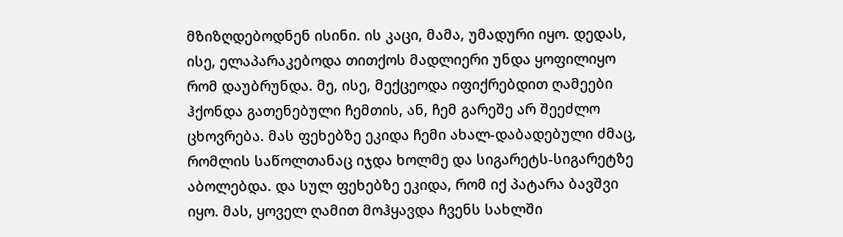მზიზღდებოდნენ ისინი. ის კაცი, მამა, უმადური იყო. დედას, ისე, ელაპარაკებოდა თითქოს მადლიერი უნდა ყოფილიყო რომ დაუბრუნდა. მე, ისე, მექცეოდა იფიქრებდით ღამეები ჰქონდა გათენებული ჩემთის, ან, ჩემ გარეშე არ შეეძლო ცხოვრება. მას ფეხებზე ეკიდა ჩემი ახალ-დაბადებული ძმაც, რომლის საწოლთანაც იჯდა ხოლმე და სიგარეტს-სიგარეტზე აბოლებდა. და სულ ფეხებზე ეკიდა, რომ იქ პატარა ბავშვი იყო. მას, ყოველ ღამით მოჰყავდა ჩვენს სახლში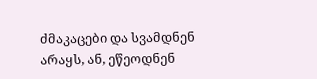ძმაკაცები და სვამდნენ არაყს, ან, ეწეოდნენ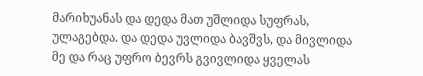მარიხუანას და დედა მათ უშლიდა სუფრას, ულაგებდა. და დედა უვლიდა ბავშვს, და მივლიდა მე და რაც უფრო ბევრს გვივლიდა ყველას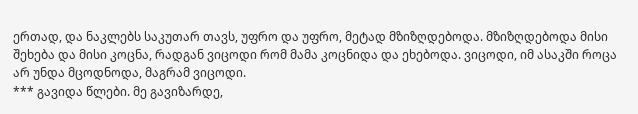ერთად, და ნაკლებს საკუთარ თავს, უფრო და უფრო, მეტად მზიზღდებოდა. მზიზღდებოდა მისი შეხება და მისი კოცნა, რადგან ვიცოდი რომ მამა კოცნიდა და ეხებოდა. ვიცოდი, იმ ასაკში როცა არ უნდა მცოდნოდა, მაგრამ ვიცოდი.
*** გავიდა წლები. მე გავიზარდე,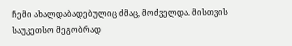ჩემი ახალდაბადებულიც ძმაც, მოძველდა. მისთვის საუკეთსო მეგობრად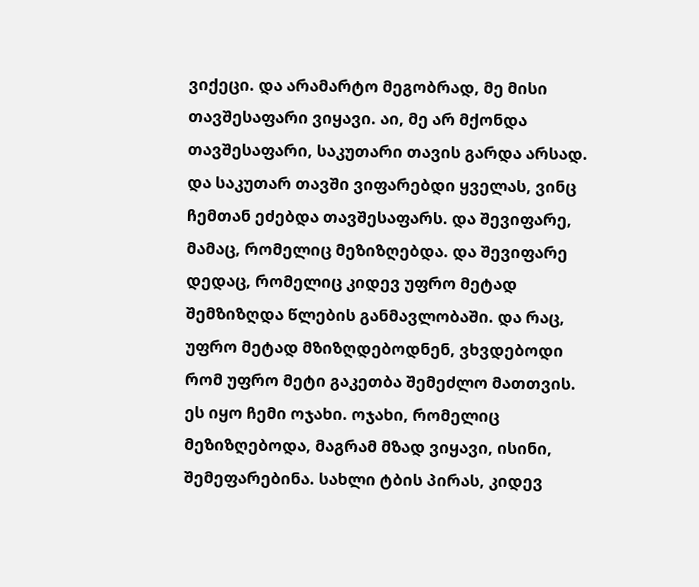ვიქეცი. და არამარტო მეგობრად, მე მისი თავშესაფარი ვიყავი. აი, მე არ მქონდა თავშესაფარი, საკუთარი თავის გარდა არსად. და საკუთარ თავში ვიფარებდი ყველას, ვინც ჩემთან ეძებდა თავშესაფარს. და შევიფარე, მამაც, რომელიც მეზიზღებდა. და შევიფარე დედაც, რომელიც კიდევ უფრო მეტად შემზიზღდა წლების განმავლობაში. და რაც, უფრო მეტად მზიზღდებოდნენ, ვხვდებოდი რომ უფრო მეტი გაკეთბა შემეძლო მათთვის. ეს იყო ჩემი ოჯახი. ოჯახი, რომელიც მეზიზღებოდა, მაგრამ მზად ვიყავი, ისინი, შემეფარებინა. სახლი ტბის პირას, კიდევ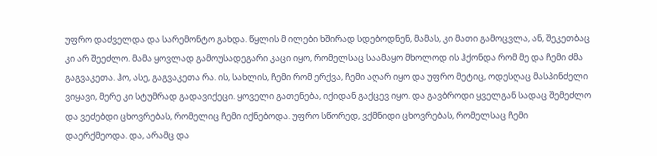უფრო დაძველდა და სარემონტო გახდა. წყლის მ ილები ხშირად სდებოდნენ, მამას, კი მათი გამოცვლა, ან, შეკეთბაც კი არ შეეძლო. მამა ყოვლად გამოუსადეგარი კაცი იყო, რომელსაც საამაყო მხოლოდ ის ჰქონდა რომ მე და ჩემი ძმა გაგვაკეთა. ჰო, ასე, გაგვაკეთა რა. ის, სახლის, ჩემი რომ ერქვა, ჩემი აღარ იყო და უფრო მეტიც, ოდესღაც მასპინძელი ვიყავი, მერე კი სტუმრად გადავიქეცი. ყოველი გათენება, იქიდან გაქცევ იყო. და გავბროდი ყველგან სადაც შემეძლო და ვეძებდი ცხოვრებას, რომელიც ჩემი იქნებოდა. უფრო სწორედ, ვქმნიდი ცხოვრებას, რომელსაც ჩემი დაერქმეოდა. და, არამც და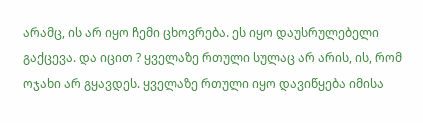არამც, ის არ იყო ჩემი ცხოვრება. ეს იყო დაუსრულებელი გაქცევა. და იცით ? ყველაზე რთული სულაც არ არის, ის, რომ ოჯახი არ გყავდეს. ყველაზე რთული იყო დავიწყება იმისა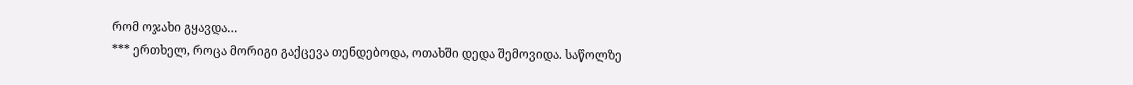რომ ოჯახი გყავდა…
*** ერთხელ, როცა მორიგი გაქცევა თენდებოდა, ოთახში დედა შემოვიდა. საწოლზე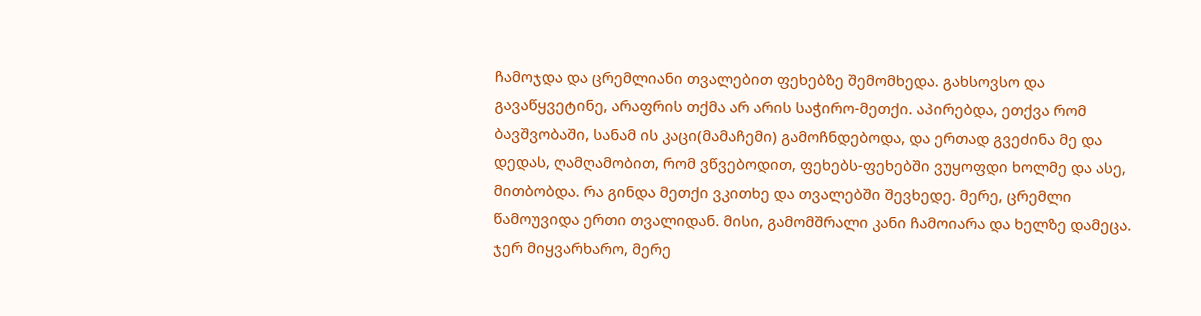ჩამოჯდა და ცრემლიანი თვალებით ფეხებზე შემომხედა. გახსოვსო და გავაწყვეტინე, არაფრის თქმა არ არის საჭირო-მეთქი. აპირებდა, ეთქვა რომ ბავშვობაში, სანამ ის კაცი(მამაჩემი) გამოჩნდებოდა, და ერთად გვეძინა მე და დედას, ღამღამობით, რომ ვწვებოდით, ფეხებს-ფეხებში ვუყოფდი ხოლმე და ასე, მითბობდა. რა გინდა მეთქი ვკითხე და თვალებში შევხედე. მერე, ცრემლი წამოუვიდა ერთი თვალიდან. მისი, გამომშრალი კანი ჩამოიარა და ხელზე დამეცა. ჯერ მიყვარხარო, მერე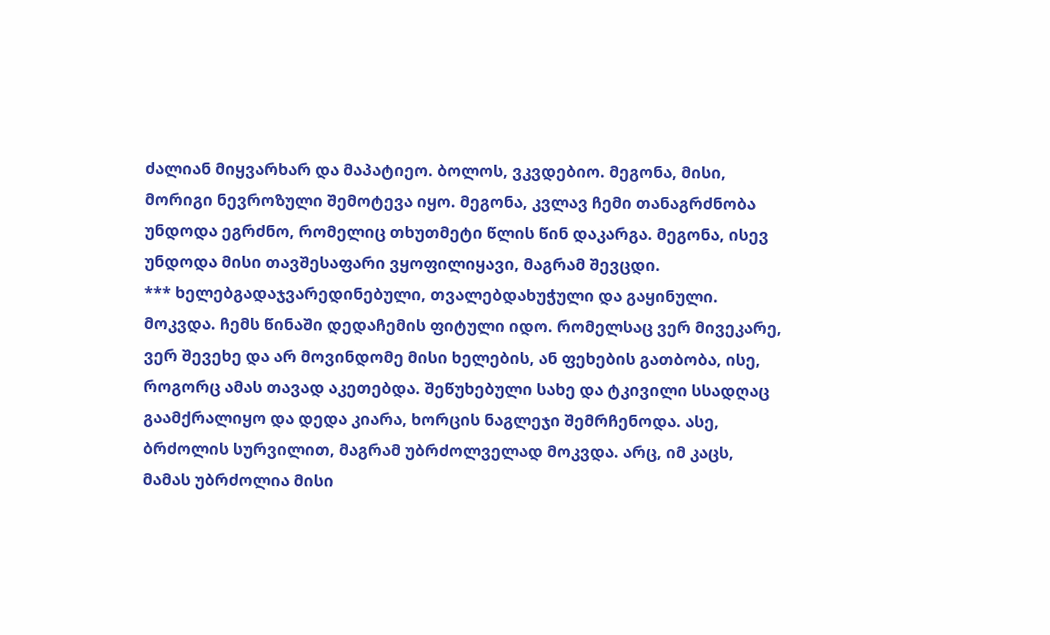ძალიან მიყვარხარ და მაპატიეო. ბოლოს, ვკვდებიო. მეგონა, მისი, მორიგი ნევროზული შემოტევა იყო. მეგონა, კვლავ ჩემი თანაგრძნობა უნდოდა ეგრძნო, რომელიც თხუთმეტი წლის წინ დაკარგა. მეგონა, ისევ უნდოდა მისი თავშესაფარი ვყოფილიყავი, მაგრამ შევცდი.
*** ხელებგადაჯვარედინებული, თვალებდახუჭული და გაყინული. მოკვდა. ჩემს წინაში დედაჩემის ფიტული იდო. რომელსაც ვერ მივეკარე, ვერ შევეხე და არ მოვინდომე მისი ხელების, ან ფეხების გათბობა, ისე, როგორც ამას თავად აკეთებდა. შეწუხებული სახე და ტკივილი სსადღაც გაამქრალიყო და დედა კიარა, ხორცის ნაგლეჯი შემრჩენოდა. ასე, ბრძოლის სურვილით, მაგრამ უბრძოლველად მოკვდა. არც, იმ კაცს, მამას უბრძოლია მისი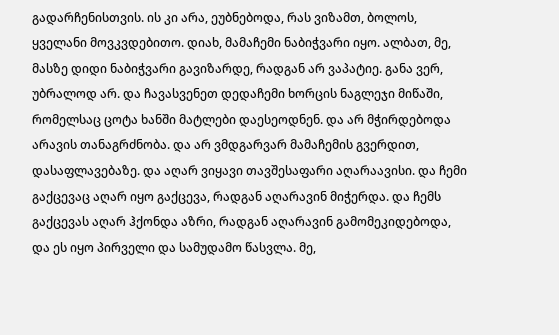გადარჩენისთვის. ის კი არა, ეუბნებოდა, რას ვიზამთ, ბოლოს, ყველანი მოვკვდებითო. დიახ, მამაჩემი ნაბიჭვარი იყო. ალბათ, მე, მასზე დიდი ნაბიჭვარი გავიზარდე, რადგან არ ვაპატიე. განა ვერ, უბრალოდ არ. და ჩავასვენეთ დედაჩემი ხორცის ნაგლეჯი მიწაში, რომელსაც ცოტა ხანში მატლები დაესეოდნენ. და არ მჭირდებოდა არავის თანაგრძნობა. და არ ვმდგარვარ მამაჩემის გვერდით, დასაფლავებაზე. და აღარ ვიყავი თავშესაფარი აღარაავისი. და ჩემი გაქცევაც აღარ იყო გაქცევა, რადგან აღარავინ მიჭერდა. და ჩემს გაქცევას აღარ ჰქონდა აზრი, რადგან აღარავინ გამომეკიდებოდა, და ეს იყო პირველი და სამუდამო წასვლა. მე,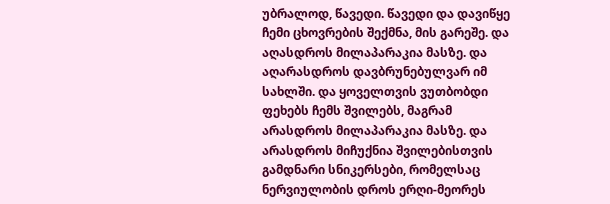უბრალოდ, წავედი. წავედი და დავიწყე ჩემი ცხოვრების შექმნა, მის გარეშე. და აღასდროს მილაპარაკია მასზე. და აღარასდროს დავბრუნებულვარ იმ სახლში. და ყოველთვის ვუთბობდი ფეხებს ჩემს შვილებს, მაგრამ არასდროს მილაპარაკია მასზე. და არასდროს მიჩუქნია შვილებისთვის გამდნარი სნიკერსები, რომელსაც ნერვიულობის დროს ერღი-მეორეს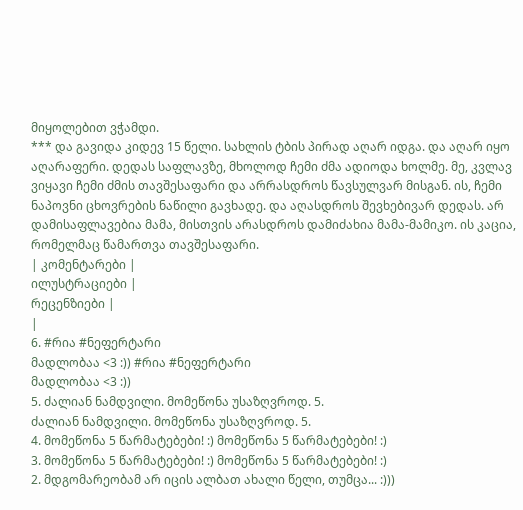მიყოლებით ვჭამდი.
*** და გავიდა კიდევ 15 წელი. სახლის ტბის პირად აღარ იდგა. და აღარ იყო აღარაფერი. დედას საფლავზე, მხოლოდ ჩემი ძმა ადიოდა ხოლმე. მე, კვლავ ვიყავი ჩემი ძმის თავშესაფარი და არრასდროს წავსულვარ მისგან. ის, ჩემი ნაპოვნი ცხოვრების ნაწილი გავხადე. და აღასდროს შევხებივარ დედას. არ დამისაფლავებია მამა, მისთვის არასდროს დამიძახია მამა-მამიკო. ის კაცია, რომელმაც წამართვა თავშესაფარი.
| კომენტარები |
ილუსტრაციები |
რეცენზიები |
|
6. #რია #ნეფერტარი
მადლობაა <3 :)) #რია #ნეფერტარი
მადლობაა <3 :))
5. ძალიან ნამდვილი. მომეწონა უსაზღვროდ. 5.
ძალიან ნამდვილი. მომეწონა უსაზღვროდ. 5.
4. მომეწონა 5 წარმატებები! :) მომეწონა 5 წარმატებები! :)
3. მომეწონა 5 წარმატებები! :) მომეწონა 5 წარმატებები! :)
2. მდგომარეობამ არ იცის ალბათ ახალი წელი, თუმცა... :)))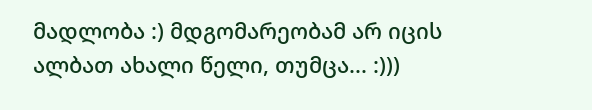მადლობა :) მდგომარეობამ არ იცის ალბათ ახალი წელი, თუმცა... :)))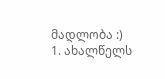მადლობა :)
1. ახალწელს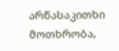არწასაკითხი მოთხრობა,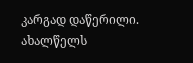კარგად დაწერილი.
ახალწელს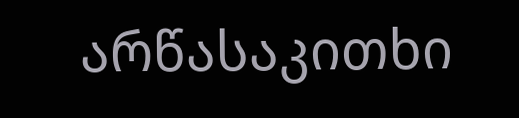არწასაკითხი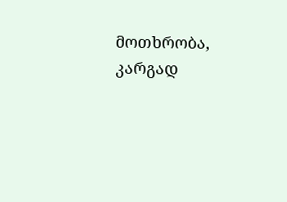მოთხრობა, კარგად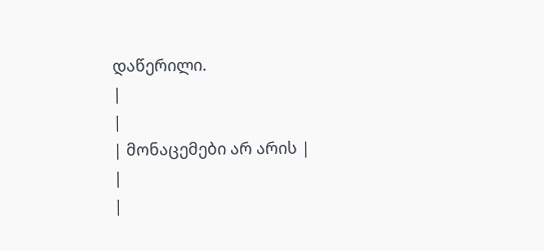დაწერილი.
|
|
| მონაცემები არ არის |
|
|